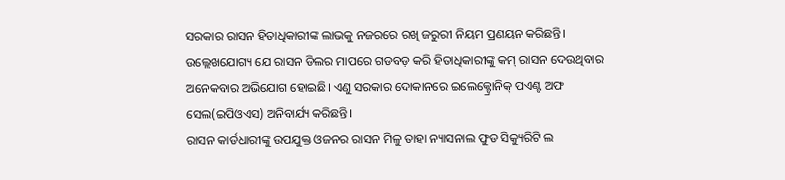ସରକାର ରାସନ ହିତାଧିକାରୀଙ୍କ ଲାଭକୁ ନଜରରେ ରଖି ଜରୁରୀ ନିୟମ ପ୍ରଣୟନ କରିଛନ୍ତି। ଉଲ୍ଲେଖଯୋଗ୍ୟ ଯେ ରାସନ ଡିଲର ମାପରେ ଗଡବଡ଼ କରି ହିତାଧିକାରୀଙ୍କୁ କମ୍ ରାସନ ଦେଉଥିବାର ଅନେକବାର ଅଭିଯୋଗ ହୋଇଛି। ଏଣୁ ସରକାର ଦୋକାନରେ ଇଲେକ୍ଟ୍ରୋନିକ୍ ପଏଣ୍ଟ ଅଫ ସେଲ(ଇପିଓଏସ) ଅନିବାର୍ଯ୍ୟ କରିଛନ୍ତି।
ରାସନ କାର୍ଡଧାରୀଙ୍କୁ ଉପଯୁକ୍ତ ଓଜନର ରାସନ ମିଳୁ ତାହା ନ୍ୟାସନାଲ ଫୁଡ ସିକ୍ୟୁରିଟି ଲ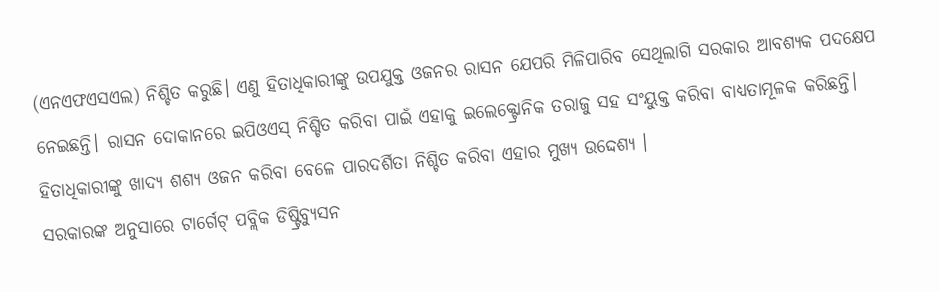(ଏନଏଫଏସଏଲ) ନିଶ୍ଚିତ କରୁଛି। ଏଣୁ ହିତାଧିକାରୀଙ୍କୁ ଉପଯୁକ୍ତ ଓଜନର ରାସନ ଯେପରି ମିଳିପାରିବ ସେଥିଲାଗି ସରକାର ଆବଶ୍ୟକ ପଦକ୍ଷେପ ନେଇଛନ୍ତି। ରାସନ ଦୋକାନରେ ଇପିଓଏସ୍ ନିଶ୍ଚିତ କରିବା ପାଇଁ ଏହାକୁ ଇଲେକ୍ଟ୍ରୋନିକ ତରାଜୁ ସହ ସଂୟୁକ୍ତ କରିବା ବାଧ୍ୟତାମୂଳକ କରିଛନ୍ତି। ହିତାଧିକାରୀଙ୍କୁ ଖାଦ୍ୟ ଶଶ୍ୟ ଓଜନ କରିବା ବେଳେ ପାରଦର୍ଶିତା ନିଶ୍ଚିତ କରିବା ଏହାର ମୁଖ୍ୟ ଉଦ୍ଦେଶ୍ୟ ।
ସରକାରଙ୍କ ଅନୁସାରେ ଟାର୍ଗେଟ୍ ପବ୍ଲିକ ଡିଷ୍ଟ୍ରିବ୍ୟୁସନ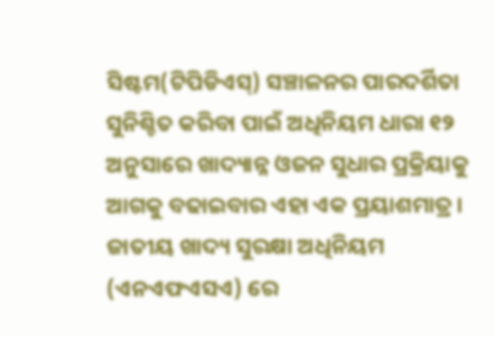ସିଷ୍ଟମ(ଟିପିଡିଏସ୍) ସଞ୍ଚାଳନର ପାରଦର୍ଶିତା ସୁନିଶ୍ଚିତ କରିବା ପାଇଁ ଅଧିନିୟମ ଧାରା ୧୨ ଅନୁସାରେ ଖାଦ୍ୟାନ୍ନ ଓଜନ ସୁଧାର ପ୍ରକ୍ରିୟାକୁ ଆଗକୁ ବଢାଇବାର ଏହା ଏକ ପ୍ରୟାଶମାତ୍ର। ଜାତୀୟ ଖାଦ୍ୟ ସୁରକ୍ଷା ଅଧିନିୟମ (ଏନଏଫଏସଏ) ରେ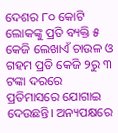ଦେଶର ୮୦ କୋଟି ଲୋକଙ୍କୁ ପ୍ରତି ବ୍ୟକ୍ତି ୫ କେଜି ଲେଖାଏଁ ଚାଉଳ ଓ ଗହମ ପ୍ରତି କେଜି ୨ରୁ ୩ ଟଙ୍କା ଦରରେ ପ୍ରତିମାସରେ ଯୋଗାଇ ଦେଉଛନ୍ତି। ଅନ୍ୟପକ୍ଷରେ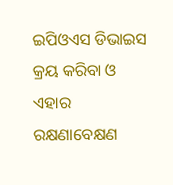ଇପିଓଏସ ଡିଭାଇସ କ୍ରୟ କରିବା ଓ ଏହାର ରକ୍ଷଣାବେକ୍ଷଣ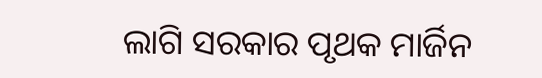ଲାଗି ସରକାର ପୃଥକ ମାର୍ଜିନ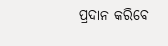ପ୍ରଦାନ କରିବେ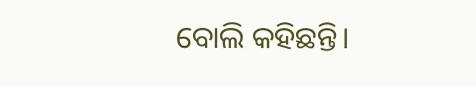ବୋଲି କହିଛନ୍ତି।